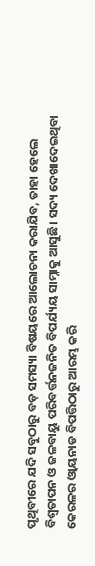ପୃଥିବୀରେ ଯଦି ସବୁଠାରୁ ବଡ଼ ସମସ୍ୟା ବିଷୟରେ ଆଲୋଚନା କରାଯିବ, ତାହା ହେଲେ ବିଶ୍ୱତାପନ ଓ ଜଳବାୟୁ ପରିବର୍ତ୍ତନଜନିତ ବିପର୍ଯ୍ୟୟ ସାମ୍ନାକୁ ଆସୁଛି। ସଦ୍ୟ ଦେଖାଦେଇଥିବା କେରଳର ଓ୍ବାୟନାଡ ବିପତ୍ତିଠାରୁ ଆରମ୍ଭ କରି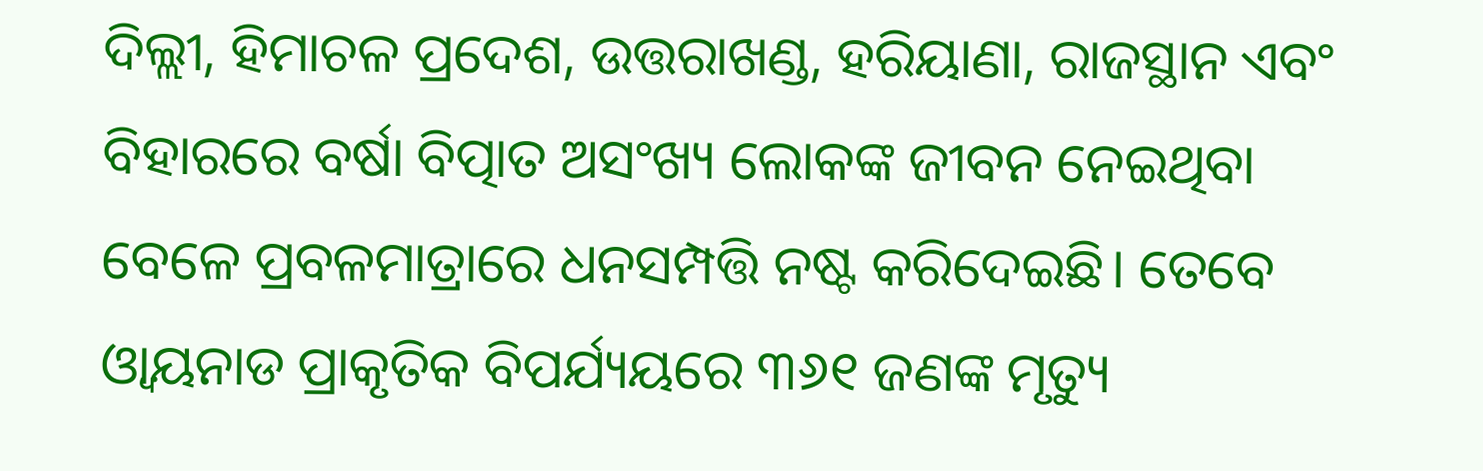ଦିଲ୍ଲୀ, ହିମାଚଳ ପ୍ରଦେଶ, ଉତ୍ତରାଖଣ୍ଡ, ହରିୟାଣା, ରାଜସ୍ଥାନ ଏବଂ ବିହାରରେ ବର୍ଷା ବିତ୍ପାତ ଅସଂଖ୍ୟ ଲୋକଙ୍କ ଜୀବନ ନେଇଥିବା ବେଳେ ପ୍ରବଳମାତ୍ରାରେ ଧନସମ୍ପତ୍ତି ନଷ୍ଟ କରିଦେଇଛି। ତେବେ ଓ୍ବାୟନାଡ ପ୍ରାକୃତିକ ବିପର୍ଯ୍ୟୟରେ ୩୬୧ ଜଣଙ୍କ ମୃତ୍ୟୁ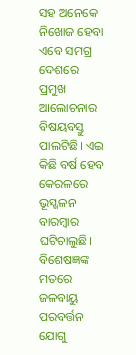ସହ ଅନେକେ ନିଖୋଜ ହେବା ଏବେ ସମଗ୍ର ଦେଶରେ ପ୍ରମୁଖ ଆଲୋଚନାର ବିଷୟବସ୍ତୁ ପାଲଟିଛି। ଏଇ କିଛି ବର୍ଷ ହେବ କେରଳରେ ଭୂସ୍ଖଳନ ବାରମ୍ବାର ଘଟିଚାଲୁଛି। ବିଶେଷଜ୍ଞଙ୍କ ମତରେ ଜଳବାୟୁ ପରବର୍ତ୍ତନ ଯୋଗୁ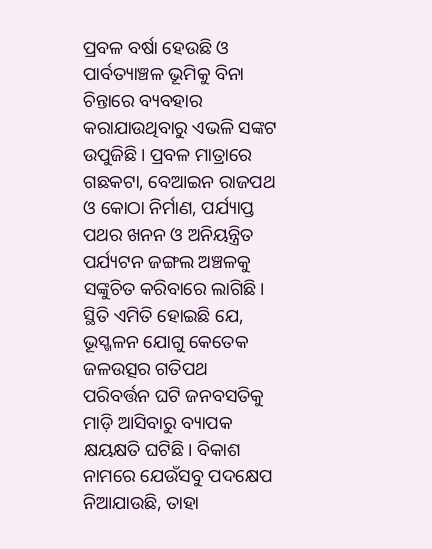ପ୍ରବଳ ବର୍ଷା ହେଉଛି ଓ ପାର୍ବତ୍ୟାଞ୍ଚଳ ଭୂମିକୁ ବିନା ଚିନ୍ତାରେ ବ୍ୟବହାର କରାଯାଉଥିବାରୁ ଏଭଳି ସଙ୍କଟ ଉପୁଜିଛି। ପ୍ରବଳ ମାତ୍ରାରେ ଗଛକଟା, ବେଆଇନ ରାଜପଥ ଓ କୋଠା ନିର୍ମାଣ, ପର୍ଯ୍ୟାପ୍ତ ପଥର ଖନନ ଓ ଅନିୟନ୍ତ୍ରିତ ପର୍ଯ୍ୟଟନ ଜଙ୍ଗଲ ଅଞ୍ଚଳକୁ ସଙ୍କୁଚିତ କରିବାରେ ଲାଗିଛି। ସ୍ଥିତି ଏମିତି ହୋଇଛି ଯେ, ଭୂସ୍ଖଳନ ଯୋଗୁ କେତେକ ଜଳଉତ୍ସର ଗତିପଥ ପରିବର୍ତ୍ତନ ଘଟି ଜନବସତିକୁ ମାଡ଼ି ଆସିବାରୁ ବ୍ୟାପକ କ୍ଷୟକ୍ଷତି ଘଟିଛି। ବିକାଶ ନାମରେ ଯେଉଁସବୁ ପଦକ୍ଷେପ ନିଆଯାଉଛି, ତାହା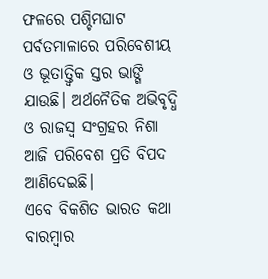ଫଳରେ ପଶ୍ଚିମଘାଟ ପର୍ବତମାଳାରେ ପରିବେଶୀୟ ଓ ଭୂତାତ୍ତ୍ୱିକ ସ୍ତର ଭାଙ୍ଗି ଯାଉଛି। ଅର୍ଥନୈତିକ ଅଭିବୃଦ୍ଧି ଓ ରାଜସ୍ବ ସଂଗ୍ରହର ନିଶା ଆଜି ପରିବେଶ ପ୍ରତି ବିପଦ ଆଣିଦେଇଛି।
ଏବେ ବିକଶିତ ଭାରତ କଥା ବାରମ୍ବାର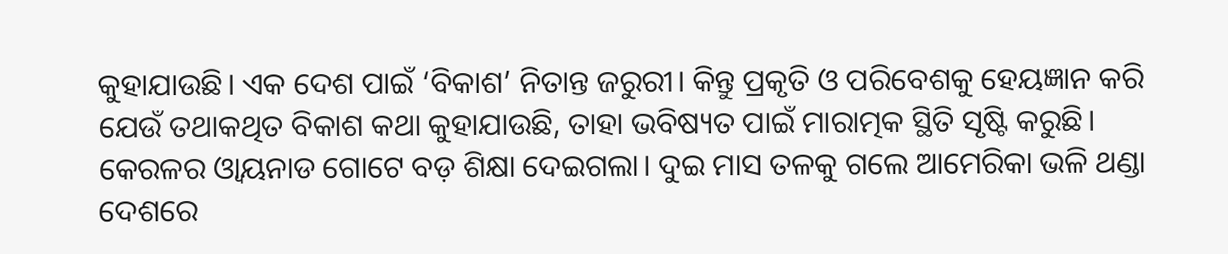କୁହାଯାଉଛି। ଏକ ଦେଶ ପାଇଁ ‘ବିକାଶ’ ନିତାନ୍ତ ଜରୁରୀ। କିନ୍ତୁ ପ୍ରକୃତି ଓ ପରିବେଶକୁ ହେୟଜ୍ଞାନ କରି ଯେଉଁ ତଥାକଥିତ ବିକାଶ କଥା କୁହାଯାଉଛି, ତାହା ଭବିଷ୍ୟତ ପାଇଁ ମାରାତ୍ମକ ସ୍ଥିତି ସୃଷ୍ଟି କରୁଛି। କେରଳର ଓ୍ବାୟନାଡ ଗୋଟେ ବଡ଼ ଶିକ୍ଷା ଦେଇଗଲା। ଦୁଇ ମାସ ତଳକୁ ଗଲେ ଆମେରିକା ଭଳି ଥଣ୍ଡା ଦେଶରେ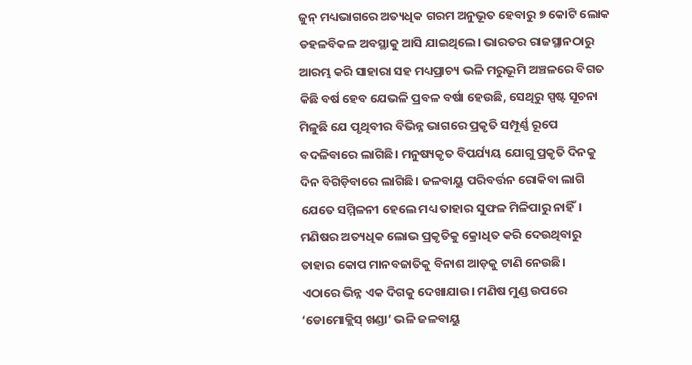ଜୁନ୍ ମଧ୍ୟଭାଗରେ ଅତ୍ୟଧିକ ଗରମ ଅନୁଭୂତ ହେବାରୁ ୭ କୋଟି ଲୋକ ଡହଳବିକଳ ଅବସ୍ଥାକୁ ଆସି ଯାଇଥିଲେ। ଭାରତର ରାଜସ୍ଥାନଠାରୁ ଆରମ୍ଭ କରି ସାହାରା ସହ ମଧ୍ୟପ୍ରାଚ୍ୟ ଭଳି ମରୁଭୂମି ଅଞ୍ଚଳରେ ବିଗତ କିଛି ବର୍ଷ ହେବ ଯେଭଳି ପ୍ରବଳ ବର୍ଷା ହେଉଛି, ସେଥିରୁ ସ୍ପଷ୍ଟ ସୂଚନା ମିଳୁଛି ଯେ ପୃଥିବୀର ବିଭିନ୍ନ ଭାଗରେ ପ୍ରକୃତି ସମ୍ପୂର୍ଣ୍ଣ ରୂପେ ବଦଳିବାରେ ଲାଗିଛି। ମନୁଷ୍ୟକୃତ ବିପର୍ଯ୍ୟୟ ଯୋଗୁ ପ୍ରକୃତି ଦିନକୁ ଦିନ ବିଗିଡ଼ିବାରେ ଲାଗିଛି। ଜଳବାୟୁ ପରିବର୍ତ୍ତନ ରୋକିବା ଲାଗି ଯେତେ ସମ୍ମିଳନୀ ହେଲେ ମଧ୍ୟ ତାହାର ସୁଫଳ ମିଳିପାରୁ ନାହିଁ। ମଣିଷର ଅତ୍ୟଧିକ ଲୋଭ ପ୍ରକୃତିକୁ କ୍ରୋଧିତ କରି ଦେଉଥିବାରୁ ତାହାର କୋପ ମାନବଜାତିକୁ ବିନାଶ ଆଡ଼କୁ ଟାଣି ନେଉଛି।
ଏଠାରେ ଭିନ୍ନ ଏକ ଦିଗକୁ ଦେଖାଯାଉ। ମଣିଷ ମୁଣ୍ଡ ଉପରେ ‘ଡୋମୋକ୍ଲିସ୍ ଖଣ୍ଡା’ ଭଳି ଜଳବାୟୁ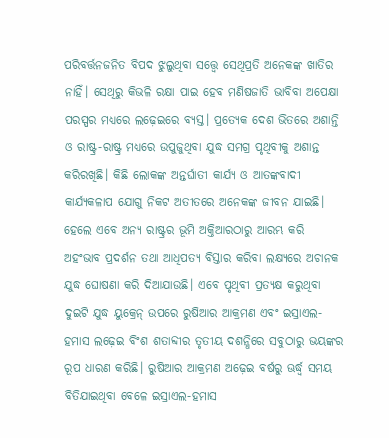ପରିବର୍ତ୍ତନଜନିତ ବିପଦ ଝୁଲୁଥିବା ସତ୍ତ୍ୱେ ସେଥିପ୍ରତି ଅନେକଙ୍କ ଖାତିର ନାହିଁ। ସେଥିରୁ କିଭଳି ରକ୍ଷା ପାଇ ହେବ ମଣିଷଜାତି ଭାବିବା ଅପେକ୍ଷା ପରସ୍ପର ମଧ୍ୟରେ ଲଢ଼େଇରେ ବ୍ୟସ୍ତ। ପ୍ରତ୍ୟେକ ଦେଶ ଭିତରେ ଅଶାନ୍ତି ଓ ରାଷ୍ଟ୍ର-ରାଷ୍ଟ୍ର ମଧ୍ୟରେ ଉପୁଜୁଥିବା ଯୁଦ୍ଧ ସମଗ୍ର ପୃଥିବୀକୁ ଅଶାନ୍ତ କରିରଖିଛି। କିଛି ଲୋକଙ୍କ ଅନ୍ତର୍ଘାତୀ କାର୍ଯ୍ୟ ଓ ଆତଙ୍କବାଦୀ କାର୍ଯ୍ୟକଳାପ ଯୋଗୁ ନିକଟ ଅତୀତରେ ଅନେକଙ୍କ ଜୀବନ ଯାଇଛି। ହେଲେ ଏବେ ଅନ୍ୟ ରାଷ୍ଟ୍ରର ଭୂମି ଅକ୍ତିଆରଠାରୁ ଆରମ୍ଭ କରି ଅହଂଭାବ ପ୍ରଦର୍ଶନ ତଥା ଆଧିପତ୍ୟ ବିସ୍ତାର କରିବା ଲକ୍ଷ୍ୟରେ ଅଚାନକ ଯୁଦ୍ଧ ଘୋଷଣା କରି ଦିଆଯାଉଛି। ଏବେ ପୃଥିବୀ ପ୍ରତ୍ୟକ୍ଷ କରୁଥିବା ଦୁଇଟି ଯୁଦ୍ଧ ୟୁକ୍ରେନ୍ ଉପରେ ରୁଷିଆର ଆକ୍ରମଣ ଏବଂ ଇସ୍ରାଏଲ-ହମାସ ଲଢ଼େଇ ବିଂଶ ଶତାବ୍ଦୀର ତୃତୀୟ ଦଶନ୍ଧିରେ ସବୁଠାରୁ ଭୟଙ୍କର ରୂପ ଧାରଣ କରିଛି। ରୁଷିଆର ଆକ୍ରମଣ ଅଢ଼େଇ ବର୍ଷରୁ ଊର୍ଦ୍ଧ୍ୱ ସମୟ ବିତିଯାଇଥିବା ବେଳେ ଇସ୍ରାଏଲ-ହମାସ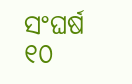ସଂଘର୍ଷ ୧୦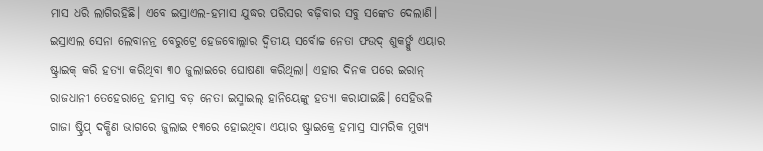ମାସ ଧରି ଲାଗିରହିଛି। ଏବେ ଇସ୍ରାଏଲ-ହମାସ ଯୁଦ୍ଧର ପରିସର ବଢ଼ିବାର ସବୁ ସଙ୍କେତ ଦେଲାଣି। ଇସ୍ରାଏଲ ସେନା ଲେବାନନ୍ର ବେରୁଟ୍ରେ ହେଜବୋଲ୍ଲାର ଦ୍ୱିତୀୟ ସର୍ବୋଚ୍ଚ ନେତା ଫଉଦ୍ ଶୁକର୍ଙ୍କୁ ଏୟାର ଷ୍ଟ୍ରାଇକ୍ କରି ହତ୍ୟା କରିଥିବା ୩୦ ଜୁଲାଇରେ ଘୋଷଣା କରିଥିଲା। ଏହାର ଦିନକ ପରେ ଇରାନ୍ ରାଜଧାନୀ ତେହେରାନ୍ରେ ହମାସ୍ର ବଡ଼ ନେତା ଇସ୍ମାଇଲ୍ ହାନିୟେଙ୍କୁ ହତ୍ୟା କରାଯାଇଛି। ସେହିଭଳି ଗାଜା ଷ୍ଟ୍ରିପ୍ ଦକ୍ଷିଣ ଭାଗରେ ଜୁଲାଇ ୧୩ରେ ହୋଇଥିବା ଏୟାର ଷ୍ଟ୍ରାଇକ୍ରେ ହମାସ୍ର ସାମରିକ ମୁଖ୍ୟ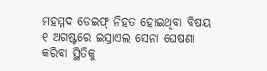ମହମ୍ମଦ ଡେଇଫ୍ ନିହତ ହୋଇଥିବା ବିଷୟ ୧ ଅଗଷ୍ଟରେ ଇସ୍ରାଏଲ ସେନା ଘେଷଣା କରିବା ସ୍ଥିତିକୁ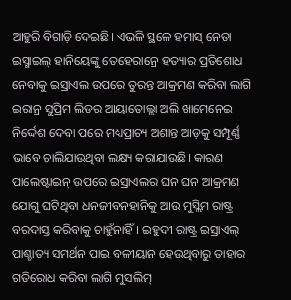ଆହୁରି ବିଗାଡ଼ି ଦେଇଛି। ଏଭଳି ସ୍ଥଳେ ହମାସ୍ ନେତା ଇସ୍ମାଇଲ୍ ହାନିୟେଙ୍କୁ ତେହେରାନ୍ରେ ହତ୍ୟାର ପ୍ରତିଶୋଧ ନେବାକୁ ଇସ୍ରାଏଲ ଉପରେ ତୁରନ୍ତ ଆକ୍ରମଣ କରିବା ଲାଗି ଇରାନ୍ର ସୁପ୍ରିମ ଲିଡର ଆୟାତୋଲ୍ଲା ଅଲି ଖାମେନେଇ ନିର୍ଦ୍ଦେଶ ଦେବା ପରେ ମଧ୍ୟପ୍ରାଚ୍ୟ ଅଶାନ୍ତ ଆଡ଼କୁ ସମ୍ପୂର୍ଣ୍ଣ ଭାବେ ଚାଲିଯାଉଥିବା ଲକ୍ଷ୍ୟ କରାଯାଉଛି। କାରଣ ପାଲେଷ୍ଟାଇନ୍ ଉପରେ ଇସ୍ରାଏଲର ଘନ ଘନ ଆକ୍ରମଣ ଯୋଗୁ ଘଟିଥିବା ଧନଜୀବନହାନିକୁ ଆଉ ମୁସ୍ଲିମ ରାଷ୍ଟ୍ର ବରଦାସ୍ତ କରିବାକୁ ଚାହୁଁନାହିଁ। ଇହୁଦୀ ରାଷ୍ଟ୍ର ଇସ୍ରାଏଲ୍ ପାଶ୍ଚାତ୍ୟ ସମର୍ଥନ ପାଇ ବଳୀୟାନ ହେଉଥିବାରୁ ତାହାର ଗତିରୋଧ କରିବା ଲାଗି ମୁସଲିମ୍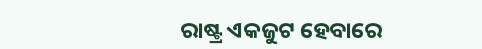ରାଷ୍ଟ୍ର ଏକଜୁଟ ହେବାରେ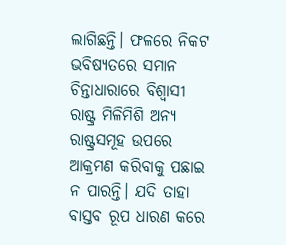ଲାଗିଛନ୍ତି। ଫଳରେ ନିକଟ ଭବିଷ୍ୟତରେ ସମାନ ଚିନ୍ତାଧାରାରେ ବିଶ୍ୱାସୀ ରାଷ୍ଟ୍ର ମିଳିମିଶି ଅନ୍ୟ ରାଷ୍ଟ୍ରସମୂହ ଉପରେ ଆକ୍ରମଣ କରିବାକୁ ପଛାଇ ନ ପାରନ୍ତି। ଯଦି ତାହା ବାସ୍ତବ ରୂପ ଧାରଣ କରେ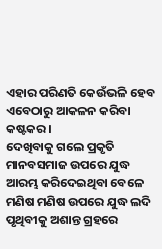ଏହାର ପରିଣତି କେଉଁଭଳି ହେବ ଏବେଠାରୁ ଆକଳନ କରିବା କଷ୍ଟକର।
ଦେଖିବାକୁ ଗଲେ ପ୍ରକୃତି ମାନବସମାଜ ଉପରେ ଯୁଦ୍ଧ ଆରମ୍ଭ କରିଦେଇଥିବା ବେଳେ ମଣିଷ ମଣିଷ ଉପରେ ଯୁଦ୍ଧ ଲଦି ପୃଥିବୀକୁ ଅଶାନ୍ତ ଗ୍ରହରେ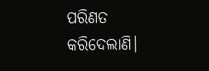ପରିଣତ କରିଦେଲାଣି।